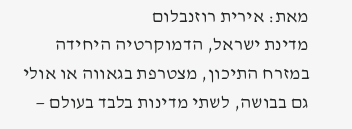מאת: אירית רוזנבלום
מדינת ישראל, הדמוקרטיה היחידה במזרח התיכון, מצטרפת בגאווה או אולי גם בבושה, לשתי מדינות בלבד בעולם —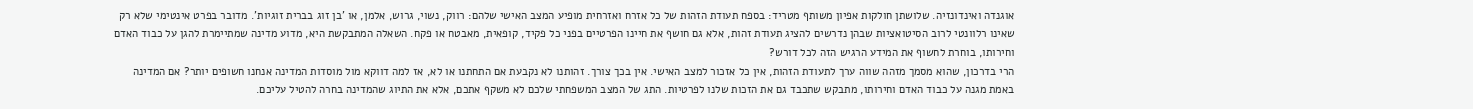אוגנדה ואינדונזיה. שלושתן חולקות אפיון משותף מטריד: בספח תעודת הזהות של כל אזרח ואזרחית מופיע המצב האישי שלהם: רווק, נשוי, גרוש, אלמן, או 'בן זוג בברית זוגיות'. מדובר בפרט אינטימי שלא רק שאינו רלוונטי לרוב הסיטואציות שבהן נדרשים להציג תעודת זהות, אלא גם חושף את חיינו הפרטיים בפני כל פקיד, קופאית, מאבטח או פקח. השאלה המתבקשת היא, מדוע מדינה שמתיימרת להגן על כבוד האדם וחירותו, בוחרת לחשוף את המידע הרגיש הזה לכל דורש?
הרי בדרכון, שהוא מסמך מזהה שווה ערך לתעודת הזהות, אין כל אזכור למצב האישי. אין בכך צורך. זהותנו לא נקבעת אם התחתנו או לא, אז למה דווקא מול מוסדות המדינה אנחנו חשופים יותר? אם המדינה באמת מגנה על כבוד האדם וחירותו, מתבקש שתכבד גם את הזכות שלנו לפרטיות. התג של המצב המשפחתי שלכם לא משקף אתכם, אלא את התיוג שהמדינה בחרה להטיל עליכם.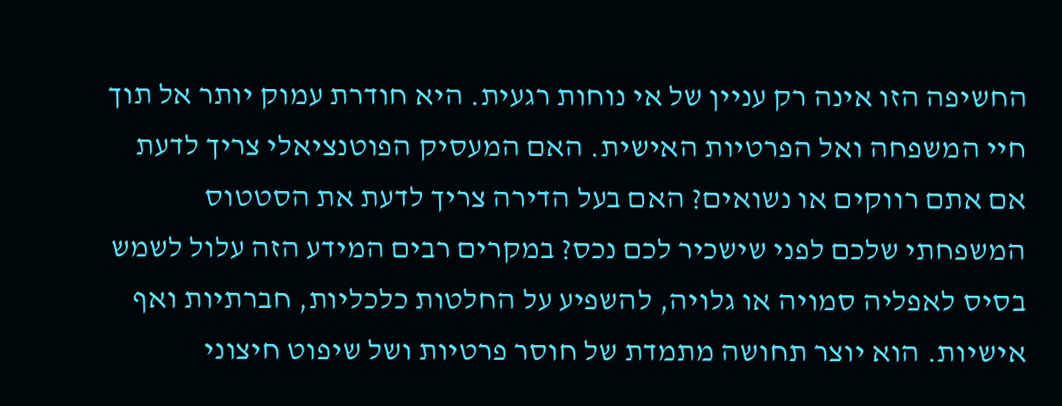החשיפה הזו אינה רק עניין של אי נוחות רגעית. היא חודרת עמוק יותר אל תוך חיי המשפחה ואל הפרטיות האישית. האם המעסיק הפוטנציאלי צריך לדעת אם אתם רווקים או נשואים? האם בעל הדירה צריך לדעת את הסטטוס המשפחתי שלכם לפני שישכיר לכם נכס? במקרים רבים המידע הזה עלול לשמש בסיס לאפליה סמויה או גלויה, להשפיע על החלטות כלכליות, חברתיות ואף אישיות. הוא יוצר תחושה מתמדת של חוסר פרטיות ושל שיפוט חיצוני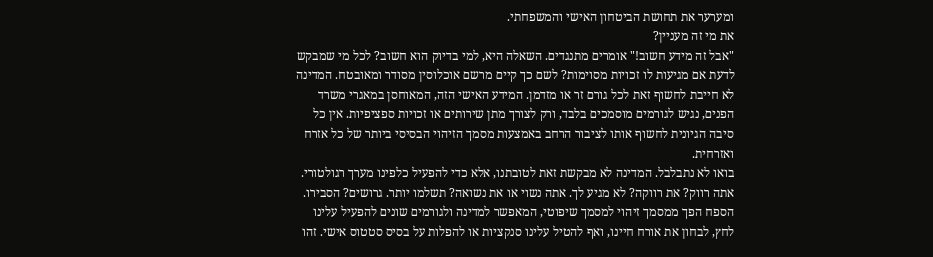ומערער את תחושת הביטחון האישי והמשפחתי.
את מי זה מעניין?
"אבל זה מידע חשוב!" אומרים מתנגדים. השאלה היא, למי בדיוק הוא חשוב? לכל מי שמבקש לדעת אם מגיעות לו זכויות מסוימות? לשם כך קיים מרשם אוכלוסין מסודר ומאובטח. המדינה לא חייבת לחשוף זאת לכל גורם זר או מזדמן. המידע האישי הזה, המאוחסן במאגרי משרד הפנים, נגיש לגורמים מוסמכים בלבד, ורק לצורך מתן שירותים או זכויות ספציפיות. אין כל סיבה הגיונית לחשוף אותו לציבור הרחב באמצעות מסמך הזיהוי הבסיסי ביותר של כל אזרח ואזרחית.
בואו לא נתבלבל. המדינה לא מבקשת זאת לטובתנו, אלא כדי להפעיל כלפינו מערך רגולטורי. אתה רווק? את רווקה? לא מגיע לך. אתה נשוי או את נשואה? תשלמו יותר. גרושים? הסבירו. הספח הפך ממסמך זיהוי למסמך שיפוטי, המאפשר למדינה ולגורמים שונים להפעיל עלינו לחץ, לבחון את אורח חיינו, ואף להטיל עלינו סנקציות או להפלות על בסיס סטטוס אישי. זהו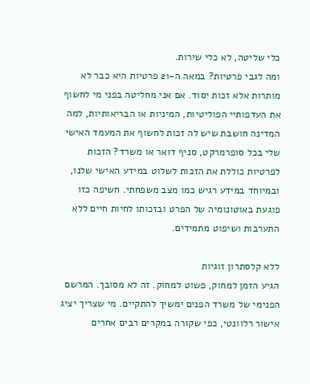כלי שליטה, לא כלי שירות.
ומה לגבי פרטיות? במאה ה-21 פרטיות היא כבר לא מותרות אלא זכות יסוד. אם אני מחליטה בפני מי לחשוף את העדפותיי הפוליטיות, המיניות או הבריאותיות, למה המדינה חושבת שיש לה זכות לחשוף את המעמד האישי שלי בכל סופרמרקט, סניף דואר או משרד? הזכות לפרטיות כוללת את הזכות לשלוט במידע האישי שלנו, ובמיוחד במידע רגיש כמו מצב משפחתי. חשיפה כזו פוגעת באוטונומיה של הפרט ובזכותו לחיות חיים ללא התערבות ושיפוט מתמידים.

ללא קלסתרון זוגיות
הגיע הזמן למחוק, פשוט למחוק. זה לא מסובך. המרשם הפנימי של משרד הפנים ימשיך להתקיים. מי שצריך יציג אישור רלוונטי, כפי שקורה במקרים רבים אחרים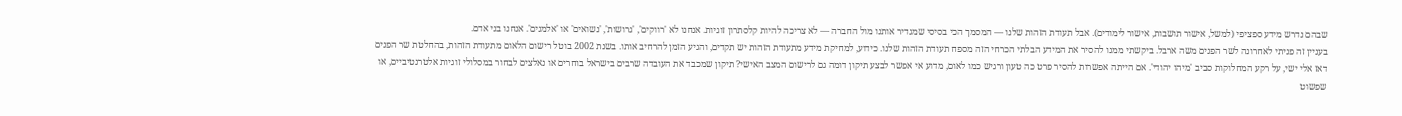שבהם נדרש מידע ספציפי (למשל, אישור תושבות, אישור לימודים). אבל תעודת הזהות שלנו — המסמך הכי בסיסי שמגדיר אותנו מול החברה — לא צריכה להיות קלסתרון זוגיות. אנחנו לא 'רווקים', 'גרושות', 'נשואים' או 'אלמנים'. אנחנו בני אדם.
בעניין זה פניתי לאחרונה לשר הפנים משה ארבל. ביקשתי ממנו להסיר את המידע הבלתי הכרחי הזה מספח תעודת הזהות שלנו. כידוע, למחיקת מידע מתעודת הזהות יש תקדים, והגיע הזמן להרחיב אותו. בשנת 2002 בוטל רישום הלאום מתעודת הזהות, בהחלטת שר הפנים דאז אלי ישי, על רקע המחלוקות סביב 'מיהו יהודי'. אם הייתה אפשרות להסיר פרט כה טעון ורגיש כמו לאום, מדוע אי אפשר לבצע תיקון דומה גם לרישום המצב האישי? תיקון שמכבד את העובדה שרבים בישראל בוחרים או נאלצים לבחור במסלולי זוגיות אלטרנטיביים, או שפשוט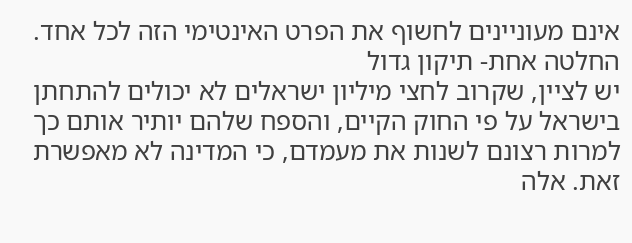אינם מעוניינים לחשוף את הפרט האינטימי הזה לכל אחד.
החלטה אחת- תיקון גדול
יש לציין, שקרוב לחצי מיליון ישראלים לא יכולים להתחתן בישראל על פי החוק הקיים, והספח שלהם יותיר אותם כך למרות רצונם לשנות את מעמדם, כי המדינה לא מאפשרת זאת. אלה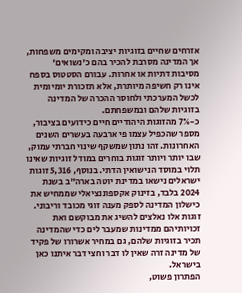אזרחים שחיים בזוגיות יציבה ומקימים משפחות, אך המדינה מסרבת להכיר בהם כ'נשואים' מסיבות דתיות או אחרות. עבורם הסטטוס בספח אינו רק חשיפה מיותרת, אלא תזכורת יומיומית לכשל המערכתי ולחוסר ההכרה של המדינה בזוגיות שלהם ובמשפחתם.
כ-7% מהזוגות היהודיים חיים כידועים בציבור, מספר שהכפיל עצמו פי ארבעה בעשרים השנים האחרונות. זהו נתון שמשקף שינוי חברתי עמוק, שבו יותר ויותר זוגות בוחרים במודל זוגיות שאינו תלוי במוסד הנישואין הדתי. בנוסף, 5,316 זוגות ישראלים נישאו במדינת יוטה בארה"ב בשנת 2024 בלבד, בזינוק אקספוננציאלי שממחיש את כישלון המדינה לספק מענה זוגי מכובד וריבוני. זוגות אלו נאלצים להשיג את מבוקשם ואת זכויותיהם ממדינות שמעבר לים כדי שהמדינה תכיר בזוגיות שלהם, גם במחיר אשרורו של פקיד של מדינה זרה שאין לו דבר וחצי דבר איתנו כאן בישראל.
הפתרון פשוט,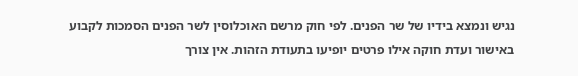נגיש ונמצא בידיו של שר הפנים. לפי חוק מרשם האוכלוסין לשר הפנים הסמכות לקבוע באישור ועדת חוקה אילו פרטים יופיעו בתעודת הזהות. אין צורך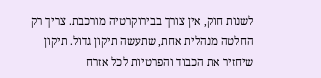לשנות חוק, אין צורך בבירוקרטיה מורכבת. צריך רק החלטה מנהלית אחת, שתעשה תיקון גדול. תיקון שיחזיר את הכבוד והפרטיות לכל אזרח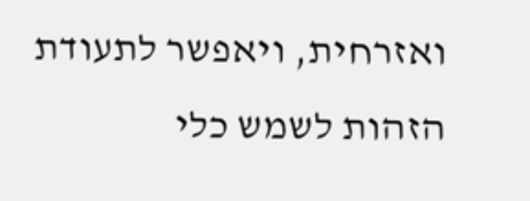ואזרחית, ויאפשר לתעודת הזהות לשמש כלי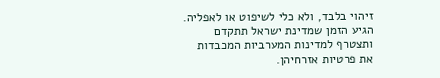זיהוי בלבד, ולא כלי לשיפוט או לאפליה. הגיע הזמן שמדינת ישראל תתקדם ותצטרף למדינות המערביות המכבדות את פרטיות אזרחיהן.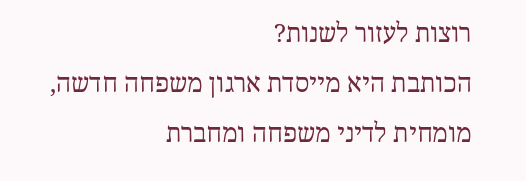רוצות לעזור לשנות?
הכותבת היא מייסדת ארגון משפחה חדשה, מומחית לדיני משפחה ומחברת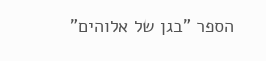הספר "בגן של אלוהים"